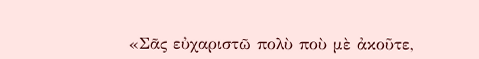«Σᾶς εὐχαριστῶ πολὺ ποὺ μὲ ἀκοῦτε,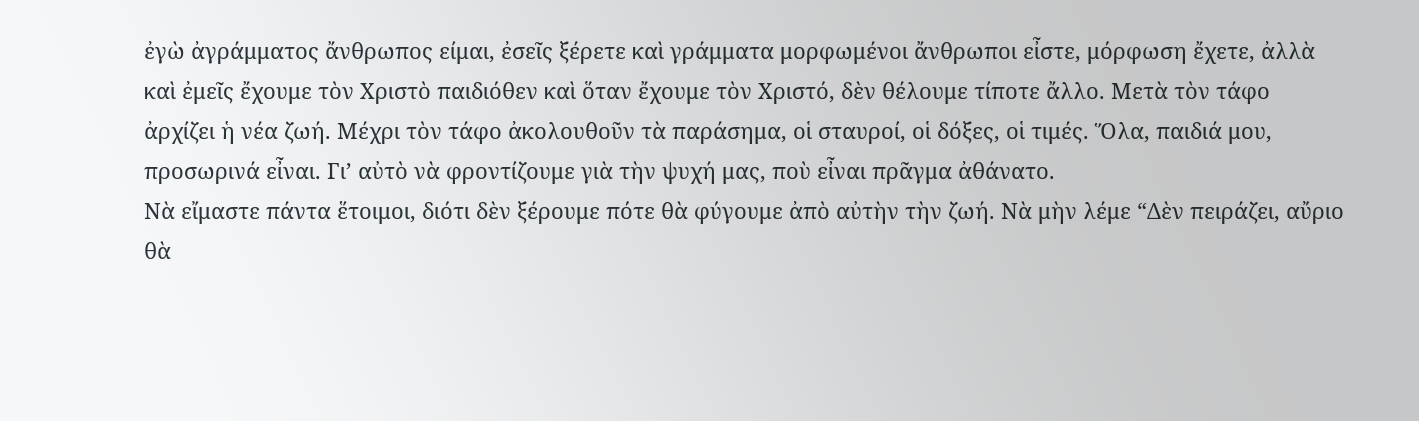ἐγὼ ἀγράμματος ἄνθρωπος είμαι, ἐσεῖς ξέρετε καὶ γράμματα μορφωμένοι ἄνθρωποι εἶστε, μόρφωση ἔχετε, ἀλλὰ καὶ ἐμεῖς ἔχουμε τὸν Χριστὸ παιδιόθεν καὶ ὅταν ἔχουμε τὸν Χριστό, δὲν θέλουμε τίποτε ἄλλο. Μετὰ τὸν τάφο ἀρχίζει ἡ νέα ζωή. Μέχρι τὸν τάφο ἀκολουθοῦν τὰ παράσημα, οἱ σταυροί, οἱ δόξες, οἱ τιμές. Ὅλα, παιδιά μου, προσωρινά εἶναι. Γι’ αὐτὸ νὰ φροντίζουμε γιὰ τὴν ψυχή μας, ποὺ εἶναι πρᾶγμα ἀθάνατο.
Νὰ εἴμαστε πάντα ἕτοιμοι, διότι δὲν ξέρουμε πότε θὰ φύγουμε ἀπὸ αὐτὴν τὴν ζωή. Νὰ μὴν λέμε “Δὲν πειράζει, αὔριο θὰ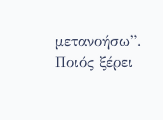μετανοήσω”.
Ποιός ξέρει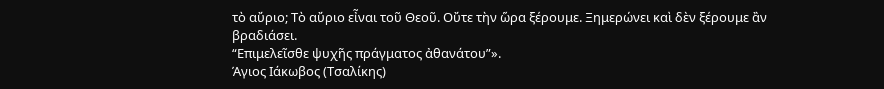τὸ αὔριο; Τὸ αὔριο εἶναι τοῦ Θεοῦ. Οὔτε τὴν ὥρα ξέρουμε. Ξημερώνει καὶ δὲν ξέρουμε ἂν βραδιάσει.
“Επιμελεῖσθε ψυχῆς πράγματος ἀθανάτου”».
Άγιος Ιάκωβος (Τσαλίκης)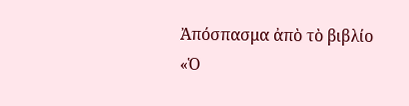Ἀπόσπασμα ἀπὸ τὸ βιβλίο
«Ὁ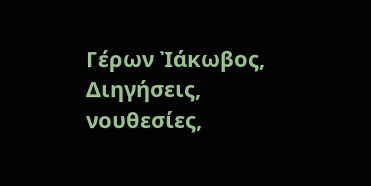Γέρων Ἰάκωβος, Διηγήσεις, νουθεσίες,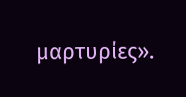μαρτυρίες».